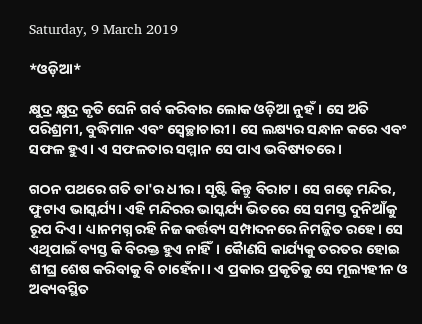Saturday, 9 March 2019

*ଓଡ଼ିଆ*

କ୍ଷୁଦ୍ର କ୍ଷୁଦ୍ର କୃତି ଘେନି ଗର୍ବ କରିବାର ଲୋକ ଓଡ଼ିଆ ନୁହଁ। ସେ ଅତି ପରିଶ୍ରମୀ, ବୁଦ୍ଧିମାନ ଏବଂ ସ୍ବେଚ୍ଛାଚାରୀ। ସେ ଲକ୍ଷ୍ୟର ସନ୍ଧାନ କରେ ଏବଂ ସଫଳ ହୁଏ। ଏ ସଫଳତାର ସମ୍ମାନ ସେ ପାଏ ଭବିଷ୍ୟତରେ।

ଗଠନ ପଥରେ ଗତି ତା'ର ଧୀର। ସୃଷ୍ଟି କିନ୍ତୁ ବିରାଟ। ସେ ଗଢ଼େ ମନ୍ଦିର, ଫୁଟାଏ ଭାସ୍କର୍ଯ୍ୟ। ଏହି ମନ୍ଦିରର ଭାସ୍କର୍ଯ୍ୟ ଭିତରେ ସେ ସମସ୍ତ ଦୁନିଆଁକୁ ରୂପ ଦିଏ। ଧ୍ୟାନମଗ୍ନ ରହି ନିଜ କର୍ତ୍ତବ୍ୟ ସମ୍ପାଦନରେ ନିମଜ୍ଜିତ ରହେ। ସେ ଏଥିପାଇଁ ବ୍ୟସ୍ତ କି ବିରକ୍ତ ହୁଏ ନାହିଁ। କୋୖଣସି କାର୍ଯ୍ୟକୁ ତରତର ହୋଇ ଶୀଘ୍ର ଶେଷ କରିବାକୁ ବି ଚାହେଁନା। ଏ ପ୍ରକାର ପ୍ରକୃତିକୁ ସେ ମୂଲ୍ୟହୀନ ଓ ଅବ୍ୟବସ୍ଥିତ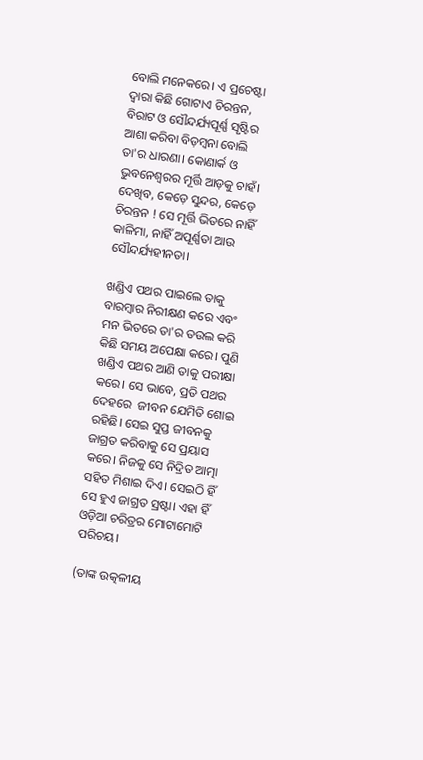ବୋଲି ମନେକରେ। ଏ ପ୍ରଚେଷ୍ଟା ଦ୍ୱାରା କିଛି ଗୋଟାଏ ଚିରନ୍ତନ, ବିରାଟ ଓ ସୌନ୍ଦର୍ଯ୍ୟପୂର୍ଣ୍ଣ ସୃଷ୍ଟିର ଆଶା କରିବା ବିଡ଼ମ୍ବନା ବୋଲି ତା'ର ଧାରଣା। କୋଣାର୍କ ଓ ଭୁବନେଶ୍ୱରର ମୂର୍ତ୍ତି ଆଡ଼କୁ ଚାହଁ। ଦେଖିବ, କେଡ଼େ ସୁନ୍ଦର, କେଡ଼େ ଚିରନ୍ତନ ! ସେ ମୂର୍ତ୍ତି ଭିତରେ ନାହିଁ କାଳିମା, ନାହିଁ ଅପୂର୍ଣ୍ଣତା ଆଉ ସୌନ୍ଦର୍ଯ୍ୟହୀନତା।

ଖଣ୍ଡିଏ ପଥର ପାଇଲେ ତାକୁ ବାରମ୍ବାର ନିରୀକ୍ଷଣ କରେ ଏବଂ ମନ ଭିତରେ ତା'ର ତଉଲ କରି କିଛି ସମୟ ଅପେକ୍ଷା କରେ। ପୁଣି ଖଣ୍ଡିଏ ପଥର ଆଣି ତାକୁ ପରୀକ୍ଷା କରେ। ସେ ଭାବେ, ପ୍ରତି ପଥର ଦେହରେ  ଜୀବନ ଯେମିତି ଶୋଇ ରହିଛି। ସେଇ ସୁପ୍ତ ଜୀବନକୁ ଜାଗ୍ରତ କରିବାକୁ ସେ ପ୍ରୟାସ କରେ। ନିଜକୁ ସେ ନିଦ୍ରିତ ଆତ୍ମା ସହିତ ମିଶାଇ ଦିଏ। ସେଇଠି ହିଁ ସେ ହୁଏ ଜାଗ୍ରତ ସ୍ରଷ୍ଟା। ଏହା ହିଁ ଓଡ଼ିଆ ଚରିତ୍ରର ମୋଟାମୋଟି ପରିଚୟ।

(ତାଙ୍କ ଉତ୍କଳୀୟ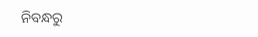ନିବନ୍ଧରୁ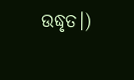ଉଦ୍ଧୃତ।)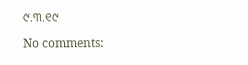୯.୩.୧୯

No comments: